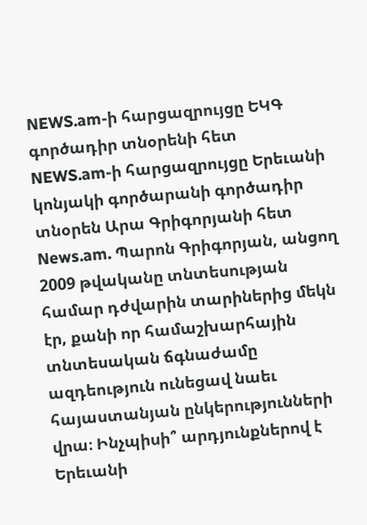NEWS.am-ի հարցազրույցը ԵԿԳ գործադիր տնօրենի հետ
NEWS.am-ի հարցազրույցը Երեւանի կոնյակի գործարանի գործադիր տնօրեն Արա Գրիգորյանի հետ
News.am. Պարոն Գրիգորյան, անցող 2009 թվականը տնտեսության համար դժվարին տարիներից մեկն էր, քանի որ համաշխարհային տնտեսական ճգնաժամը ազդեություն ունեցավ նաեւ հայաստանյան ընկերությունների վրա։ Ինչպիսի՞ արդյունքներով է Երեւանի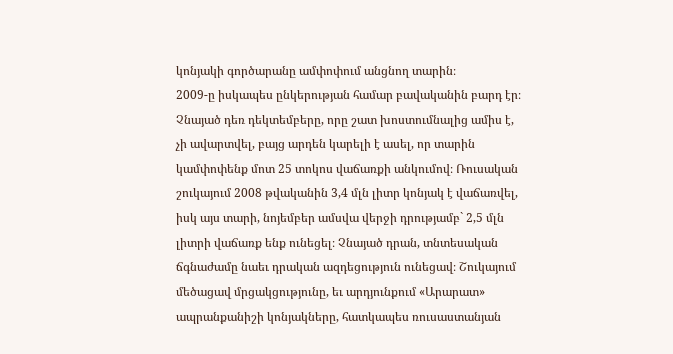կոնյակի գործարանը ամփոփում անցնող տարին։
2009-ը իսկապես ընկերության համար բավականին բարդ էր։ Չնայած դեռ դեկտեմբերը, որը շատ խոստումնալից ամիս է, չի ավարտվել, բայց արդեն կարելի է ասել, որ տարին կամփոփենք մոտ 25 տոկոս վաճառքի անկումով։ Ռուսական շուկայում 2008 թվականին 3,4 մլն լիտր կոնյակ է վաճառվել, իսկ այս տարի, նոյեմբեր ամսվա վերջի դրությամբ` 2,5 մլն լիտրի վաճառք ենք ունեցել։ Չնայած դրան, տնտեսական ճգնաժամը նաեւ դրական ազդեցություն ունեցավ։ Շուկայում մեծացավ մրցակցությունը, եւ արդյունքում «Արարատ» ապրանքանիշի կոնյակները, հատկապես ռուսաստանյան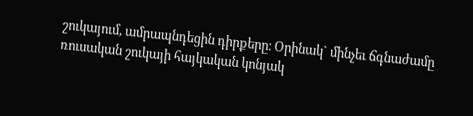շուկայում, ամրապնդեցին դիրքերը։ Օրինակ` մինչեւ ճգնաժամը ռուսական շուկայի հայկական կոնյակ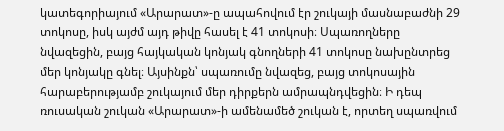կատեգորիայում «Արարատ»-ը ապահովում էր շուկայի մասնաբաժնի 29 տոկոսը, իսկ այժմ այդ թիվը հասել է 41 տոկոսի։ Սպառողները նվազեցին, բայց հայկական կոնյակ գնողների 41 տոկոսը նախընտրեց մեր կոնյակը գնել։ Այսինքն՝ սպառումը նվազեց, բայց տոկոսային հարաբերությամբ շուկայում մեր դիրքերն ամրապնդվեցին։ Ի դեպ ռուսական շուկան «Արարատ»-ի ամենամեծ շուկան է, որտեղ սպառվում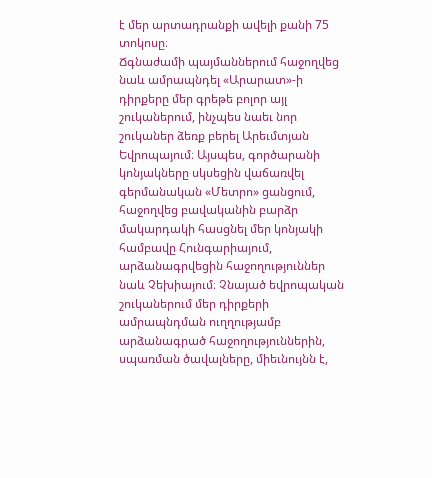է մեր արտադրանքի ավելի քանի 75 տոկոսը։
Ճգնաժամի պայմաններում հաջողվեց նաև ամրապնդել «Արարատ»-ի դիրքերը մեր գրեթե բոլոր այլ շուկաներում, ինչպես նաեւ նոր շուկաներ ձեռք բերել Արեւմտյան Եվրոպայում։ Այսպես, գործարանի կոնյակները սկսեցին վաճառվել գերմանական «Մետրո» ցանցում, հաջողվեց բավականին բարձր մակարդակի հասցնել մեր կոնյակի համբավը Հունգարիայում, արձանագրվեցին հաջողություններ նաև Չեխիայում։ Չնայած եվրոպական շուկաներում մեր դիրքերի ամրապնդման ուղղությամբ արձանագրած հաջողություններին, սպառման ծավալները, միեւնույնն է,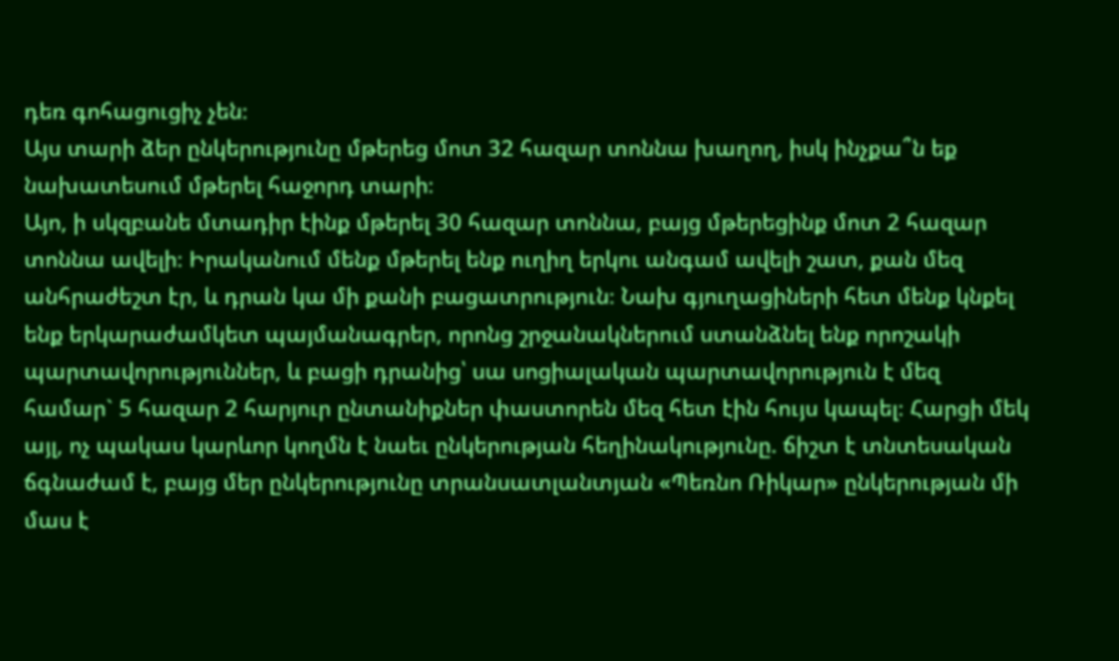դեռ գոհացուցիչ չեն։
Այս տարի ձեր ընկերությունը մթերեց մոտ 32 հազար տոննա խաղող, իսկ ինչքա՞ն եք նախատեսում մթերել հաջորդ տարի։
Այո, ի սկզբանե մտադիր էինք մթերել 30 հազար տոննա, բայց մթերեցինք մոտ 2 հազար տոննա ավելի։ Իրականում մենք մթերել ենք ուղիղ երկու անգամ ավելի շատ, քան մեզ անհրաժեշտ էր, և դրան կա մի քանի բացատրություն։ Նախ գյուղացիների հետ մենք կնքել ենք երկարաժամկետ պայմանագրեր, որոնց շրջանակներում ստանձնել ենք որոշակի պարտավորություններ, և բացի դրանից՝ սա սոցիալական պարտավորություն է մեզ համար` 5 հազար 2 հարյուր ընտանիքներ փաստորեն մեզ հետ էին հույս կապել։ Հարցի մեկ այլ, ոչ պակաս կարևոր կողմն է նաեւ ընկերության հեղինակությունը. ճիշտ է տնտեսական ճգնաժամ է, բայց մեր ընկերությունը տրանսատլանտյան «Պեռնո Ռիկար» ընկերության մի մաս է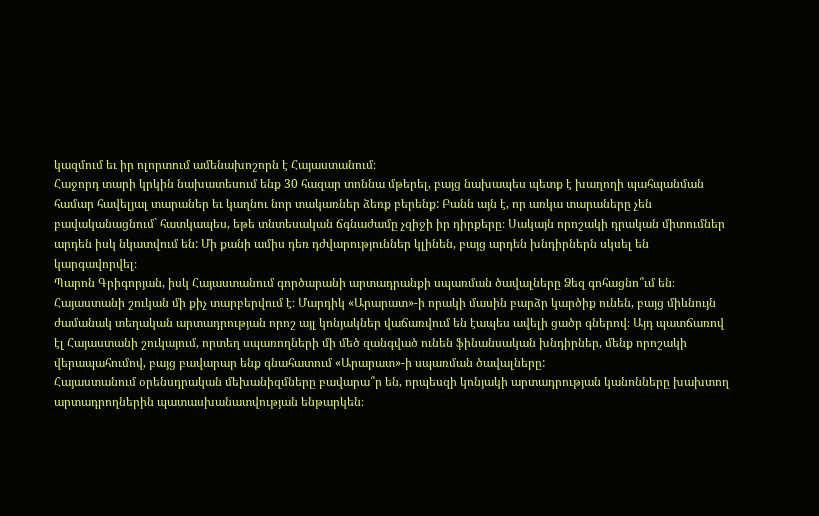կազմում եւ իր ոլորտում ամենախոշորն է Հայաստանում։
Հաջորդ տարի կրկին նախատեսում ենք 30 հազար տոննա մթերել, բայց նախապես պետք է խաղողի պահպանման համար հավելյալ տարաներ եւ կաղնու նոր տակառներ ձեռք բերենք: Բանն այն է, որ առկա տարաները չեն բավականացնում` հատկապես, եթե տնտեսական ճգնաժամը չզիջի իր դիրքերը։ Սակայն որոշակի դրական միտումներ արդեն իսկ նկատվում են: Մի քանի ամիս դեռ դժվարություններ կլինեն, բայց արդեն խնդիրներն սկսել են կարգավորվել։
Պարոն Գրիգորյան, իսկ Հայաստանում գործարանի արտադրանքի սպառման ծավալները Ձեզ գոհացնո՞ւմ են։
Հայաստանի շուկան մի քիչ տարբերվում է։ Մարդիկ «Արարատ»-ի որակի մասին բարձր կարծիք ունեն, բայց միևնույն ժամանակ տեղական արտադրության որոշ այլ կոնյակներ վաճառվում են էապես ավելի ցածր գներով։ Այդ պատճառով էլ Հայաստանի շուկայում, որտեղ սպառողների մի մեծ զանգված ունեն ֆինանսական խնդիրներ, մենք որոշակի վերապահումով, բայց բավարար ենք գնահատում «Արարատ»-ի սպառման ծավալները:
Հայաստանում օրենսդրական մեխանիզմները բավարա՞ր են, որպեսզի կոնյակի արտադրության կանոնները խախտող արտադրողներին պատասխանատվության ենթարկեն։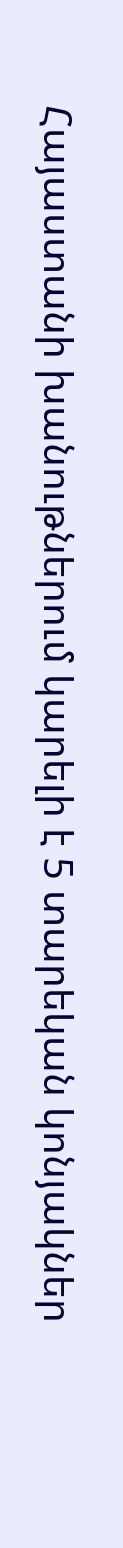Հայաստանի խանութներում կարելի է 5 տարեկան կոնյակներ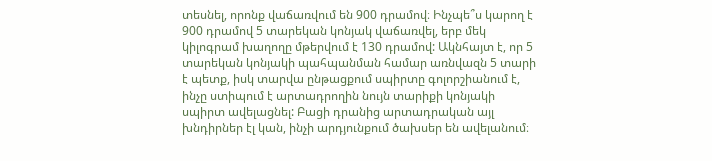տեսնել, որոնք վաճառվում են 900 դրամով։ Ինչպե՞ս կարող է 900 դրամով 5 տարեկան կոնյակ վաճառվել, երբ մեկ կիլոգրամ խաղողը մթերվում է 130 դրամով: Ակնհայտ է, որ 5 տարեկան կոնյակի պահպանման համար առնվազն 5 տարի է պետք, իսկ տարվա ընթացքում սպիրտը գոլորշիանում է, ինչը ստիպում է արտադրողին նույն տարիքի կոնյակի սպիրտ ավելացնել: Բացի դրանից արտադրական այլ խնդիրներ էլ կան, ինչի արդյունքում ծախսեր են ավելանում։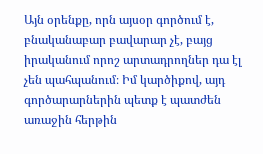Այն օրենքը, որն այսօր գործում է, բնականաբար բավարար չէ, բայց իրականում որոշ արտադրողներ դա էլ չեն պահպանում։ Իմ կարծիքով, այդ գործարարներին պետք է պատժեն առաջին հերթին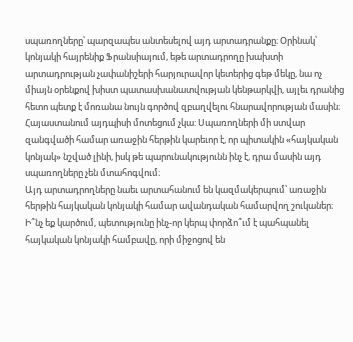սպառողները՝ պարզապես անտեսելով այդ արտադրանքը։ Օրինակ՝ կոնյակի հայրենիք Ֆրանսիայում, եթե արտադրողը խախտի արտադրության չափանիշերի հարյուրավոր կետերից գեթ մեկը, նա ոչ միայն օրենքով խիստ պատասխանատվության կենթարկվի, այլեւ դրանից հետո պետք է մոռանա նույն գործով զբաղվելու հնարավորության մասին։ Հայաստանում այդպիսի մոտեցում չկա: Սպառողների մի ստվար զանգվածի համար առաջին հերթին կարեւոր է, որ պիտակին «հայկական կոնյակ» նշված լինի, իսկ թե պարունակությունն ինչ է, դրա մասին այդ սպառողները չեն մտահոգվում։
Այդ արտադրողները նաեւ արտահանում են կազմակերպում՝ առաջին հերթին հայկական կոնյակի համար ավանդական համարվող շուկաներ։ Ի՞նչ եք կարծում, պետությունը ինչ-որ կերպ փորձո՞ւմ է պահպանել հայկական կոնյակի համբավը, որի միջոցով են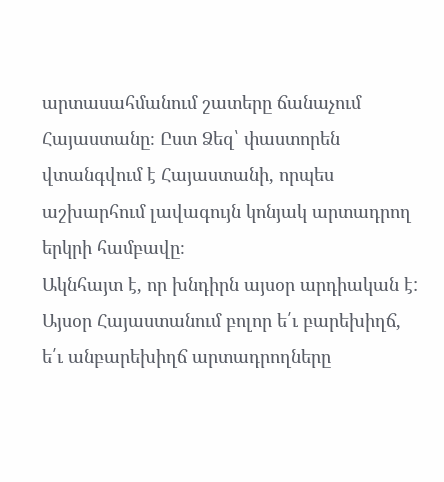արտասահմանում շատերը ճանաչում Հայաստանը։ Ըստ Ձեզ՝ փաստորեն վտանգվում է Հայաստանի, որպես աշխարհում լավագույն կոնյակ արտադրող երկրի համբավը։
Ակնհայտ է, որ խնդիրն այսօր արդիական է: Այսօր Հայաստանում բոլոր ե՛ւ բարեխիղճ, ե՛ւ անբարեխիղճ արտադրողները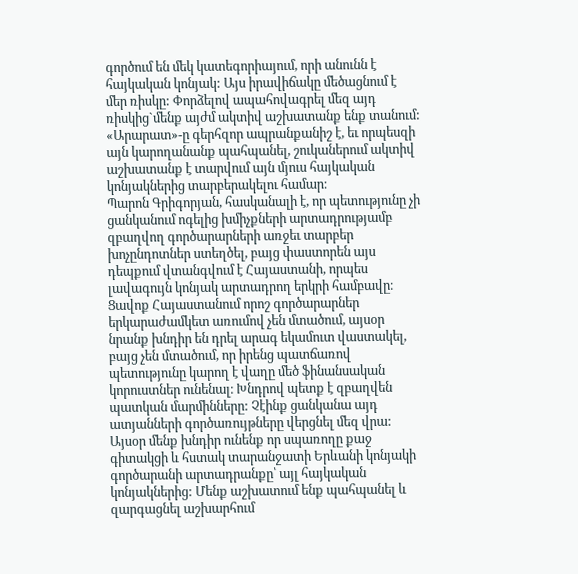գործում են մեկ կատեգորիայում, որի անունն է հայկական կոնյակ: Այս իրավիճակը մեծացնում է մեր ռիսկը: Փորձելով ապահովագրել մեզ այդ ռիսկից`մենք այժմ ակտիվ աշխատանք ենք տանում: «Արարատ»-ը գերհզոր ապրանքանիշ է, եւ որպեսզի այն կարողանանք պահպանել, շուկաներում ակտիվ աշխատանք է տարվում այն մյուս հայկական կոնյակներից տարբերակելու համար։
Պարոն Գրիգորյան, հասկանալի է, որ պետությունը չի ցանկանում ոգելից խմիչքների արտադրությամբ զբաղվող գործարարների առջեւ տարբեր խոչընդոտներ ստեղծել, բայց փաստորեն այս դեպքում վտանգվում է Հայաստանի, որպես լավագույն կոնյակ արտադրող երկրի համբավը։
Ցավոք Հայաստանում որոշ գործարարներ երկարաժամկետ առումով չեն մտածում, այսօր նրանք խնդիր են դրել արագ եկամուտ վաստակել, բայց չեն մտածում, որ իրենց պատճառով պետությունը կարող է վաղը մեծ ֆինանսական կորուստներ ունենալ։ Խնդրով պետք է զբաղվեն պատկան մարմինները: Չէինք ցանկանա այդ ատյանների գործառույթները վերցնել մեզ վրա: Այսօր մենք խնդիր ունենք որ սպառողը քաջ գիտակցի և հստակ տարանջատի Երևանի կոնյակի գործարանի արտադրանքը՝ այլ հայկական կոնյակներից: Մենք աշխատում ենք պահպանել և զարգացնել աշխարհում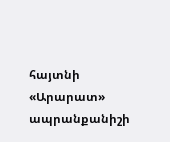հայտնի «Արարատ» ապրանքանիշի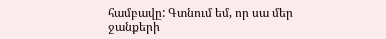համբավը: Գտնում եմ, որ սա մեր ջանքերի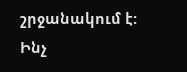շրջանակում է: Ինչ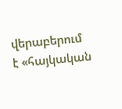վերաբերում է «հայկական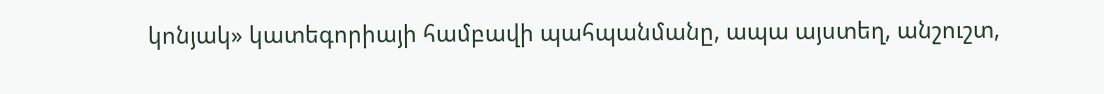կոնյակ» կատեգորիայի համբավի պահպանմանը, ապա այստեղ, անշուշտ,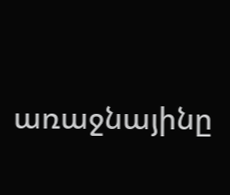առաջնայինը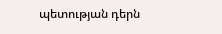պետության դերն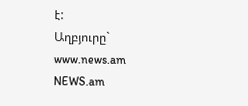է:
Աղբյուրը` www.news.am
NEWS.am